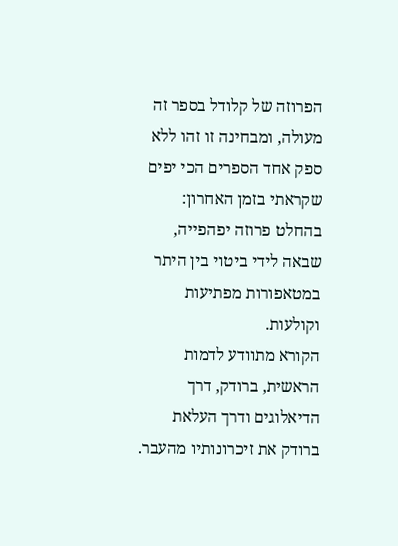הפרוזה של קלודל בספר זה מעולה, ומבחינה זו זהו ללא ספק אחד הספרים הכי יפים שקראתי בזמן האחרון: בהחלט פרוזה יפהפייה, שבאה לידי ביטוי בין היתר במטאפורות מפתיעות וקולעות.
הקורא מתוודע לדמות הראשית, ברודק, דרך הדיאלוגים ודרך העלאת ברודק את זיכרונותיו מהעבר.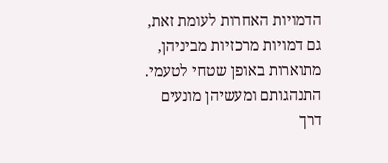הדמויות האחרות לעומת זאת, גם דמויות מרכזיות מביניהן, מתוארות באופן שטחי לטעמי. התנהגותם ומעשיהן מונעים דרך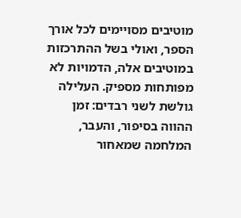מוטיבים מסויימים לכל אורך הספר, ואולי בשל ההתרכזות במוטיבים אלה, הדמויות לא מפותחות מספיק. העלילה גולשת לשני רבדים: זמן ההווה בסיפור, והעבר, המלחמה שמאחור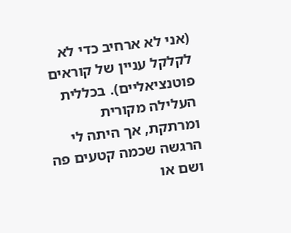(אני לא ארחיב כדי לא לקלקל עניין של קוראים פוטנציאליים). בכללית העלילה מקורית ומרתקת, אך היתה לי הרגשה שכמה קטעים פה ושם או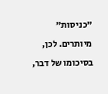"כניסות" מיותרים. לכן, בסיכומו של דבר,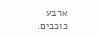ארבע כוכבים.